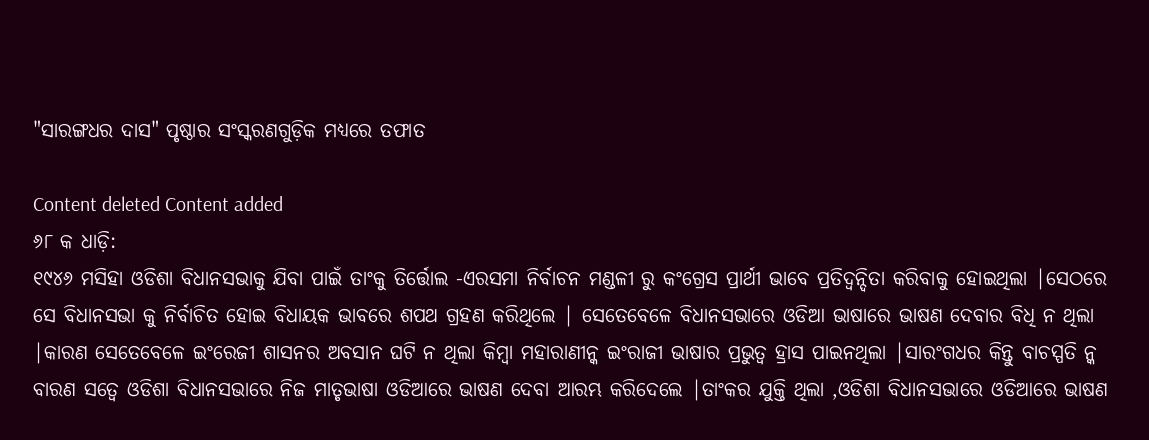"ସାରଙ୍ଗଧର ଦାସ" ପୃଷ୍ଠାର ସଂସ୍କରଣ‌ଗୁଡ଼ିକ ମଧ୍ୟରେ ତଫାତ

Content deleted Content added
୬୮ କ ଧାଡ଼ି:
୧୯୪୬ ମସିହା ଓଡିଶା ବିଧାନସଭାକୁ ଯିବା ପାଇଁ ତାଂକୁ ତିର୍ତ୍ତୋଲ -ଏରସମା ନିର୍ବାଚନ ମଣ୍ଡଳୀ ରୁ କଂଗ୍ରେସ ପ୍ରାର୍ଥୀ ଭାବେ ପ୍ରତିଦ୍ବନ୍ଦିତା କରିବାକୁ ହୋଇଥିଲା |ସେଠରେ ସେ ବିଧାନସଭା କୁ ନିର୍ବାଚିତ ହୋଇ ବିଧାୟକ ଭାବରେ ଶପଥ ଗ୍ରହଣ କରିଥିଲେ | ସେତେବେଳେ ବିଧାନସଭାରେ ଓଡିଆ ଭାଷାରେ ଭାଷଣ ଦେବାର ବିଧି ନ ଥିଲା |କାରଣ ସେତେବେଳେ ଇଂରେଜୀ ଶାସନର ଅବସାନ ଘଟି ନ ଥିଲା କିମ୍ବା ମହାରାଣୀନ୍କ ଇଂରାଜୀ ଭାଷାର ପ୍ରଭୁତ୍ବ ହ୍ରାସ ପାଇନଥିଲା |ସାରଂଗଧର କିନ୍ତୁ ବାଚସ୍ପତି ନ୍କ ବାରଣ ସତ୍ବେ ଓଡିଶା ବିଧାନସଭାରେ ନିଜ ମାତୃଭାଷା ଓଡିଆରେ ଭାଷଣ ଦେବା ଆରମ୍ଭ କରିଦେଲେ |ତାଂକର ଯୁକ୍ତି ଥିଲା ,ଓଡିଶା ବିଧାନସଭାରେ ଓଡିଆରେ ଭାଷଣ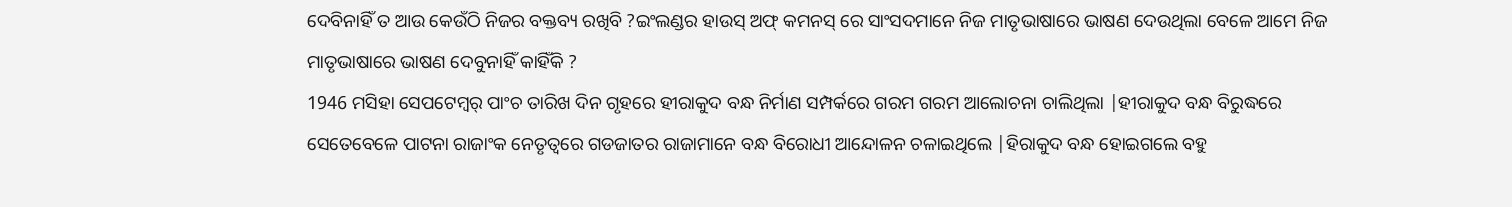ଦେବିନାହିଁ ତ ଆଉ କେଉଁଠି ନିଜର ବକ୍ତବ୍ୟ ରଖିବି ?ଇଂଲଣ୍ଡର ହାଉସ୍ ଅଫ୍ କମନସ୍ ରେ ସାଂସଦମାନେ ନିଜ ମାତୃଭାଷାରେ ଭାଷଣ ଦେଉଥିଲା ବେଳେ ଆମେ ନିଜ ମାତୃଭାଷାରେ ଭାଷଣ ଦେବୁନାହିଁ କାହିଁକି ?
1946 ମସିହା ସେପଟେମ୍ବର୍ ପାଂଚ ତାରିଖ ଦିନ ଗୃହରେ ହୀରାକୁଦ ବନ୍ଧ ନିର୍ମାଣ ସମ୍ପର୍କରେ ଗରମ ଗରମ ଆଲୋଚନା ଚାଲିଥିଲା |ହୀରାକୁଦ ବନ୍ଧ ବିରୁଦ୍ଧରେ ସେତେବେଳେ ପାଟନା ରାଜାଂକ ନେତୃତ୍ବରେ ଗଡଜାତର ରାଜାମାନେ ବନ୍ଧ ବିରୋଧୀ ଆନ୍ଦୋଳନ ଚଳାଇଥିଲେ |ହିରାକୁଦ ବନ୍ଧ ହୋଇଗଲେ ବହୁ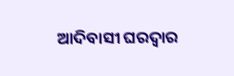ଆଦିବାସୀ ଘରଦ୍ବାର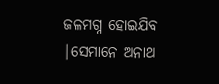ଜଳମଗ୍ନ ହୋଇଯିବ |ସେମାନେ ଅନାଥ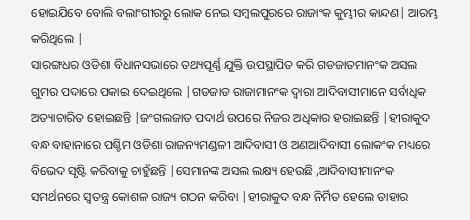ହୋଇଯିବେ ବୋଲି ବଲାଂଗୀରରୁ ଲୋକ ନେଇ ସମ୍ବଲପୁରରେ ରାଜାଂକ କୁମ୍ଭୀର କାନ୍ଦଣ| ଆରମ୍ଭ କରିଥିଲେ |
ସାରଙ୍ଗଧର ଓଡିଶା ବିଧାନସଭାରେ ତଥ୍ୟପୂର୍ଣ୍ଣ ଯୁକ୍ତି ଉପସ୍ଥାପିତ କରି ଗଡଜାତମାନଂକ ଅସଲ ଗୁମର ପଦାରେ ପକାଇ ଦେଇଥିଲେ |ଗଡଜାତ ରାଜାମାନଂକ ଦ୍ବାରା ଆଦିବାସୀମାନେ ସର୍ବାଧିକ ଅତ୍ୟାଚାରିତ ହୋଇଛନ୍ତି |ଜଂଗଲଜାତ ପଦାର୍ଥ ଉପରେ ନିଜର ଅଧିକାର ହରାଇଛନ୍ତି |ହୀରାକୁଦ ବନ୍ଧ ବାହାନାରେ ପଶ୍ଚିମ ଓଡିଶା ରାଜନ୍ୟମଣ୍ଡଳୀ ଆଦିବାସୀ ଓ ଅଣଆଦିବାସୀ ଲୋକଂକ ମଧ୍ୟରେ ବିଭେଦ ସୃଷ୍ଟି କରିବାକୁ ଚାହୁଁଛନ୍ତି |ସେମାନଙ୍କ ଅସଲ ଲକ୍ଷ୍ୟ ହେଉଛି ,ଆଦିବାସୀମାନଂକ ସମର୍ଥନରେ ସ୍ବତନ୍ତ୍ର କୋଶଳ ରାଜ୍ୟ ଗଠନ କରିବା |ହୀରାକୁଦ ବନ୍ଧ ନିର୍ମିତ ହେଲେ ତାହାର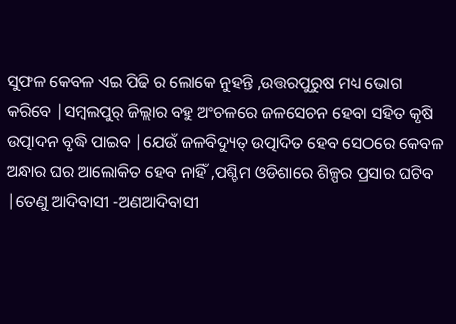ସୁଫଳ କେବଳ ଏଇ ପିଢି ର ଲୋକେ ନୁହନ୍ତି ,ଉତ୍ତରପୁରୁଷ ମଧ୍ୟ ଭୋଗ କରିବେ |ସମ୍ବଲପୁର୍ ଜିଲ୍ଲାର ବହୁ ଅଂଚଳରେ ଜଳସେଚନ ହେବା ସହିତ କୃଷି ଉତ୍ପାଦନ ବୃଦ୍ଧି ପାଇବ |ଯେଉଁ ଜଳବିଦ୍ୟୁତ୍ ଉତ୍ପାଦିତ ହେବ ସେଠରେ କେବଳ ଅନ୍ଧାର ଘର ଆଲୋକିତ ହେବ ନାହିଁ ,ପଶ୍ଚିମ ଓଡିଶାରେ ଶିଳ୍ପର ପ୍ରସାର ଘଟିବ |ତେଣୁ ଆଦିବାସୀ -ଅଣଆଦିବାସୀ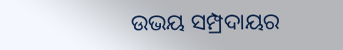ଉଭୟ ସମ୍ପ୍ରଦାୟର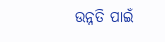ଉନ୍ନତି ପାଇଁ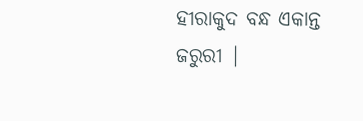ହୀରାକୁଦ ବନ୍ଧ ଏକାନ୍ତ ଜରୁରୀ |